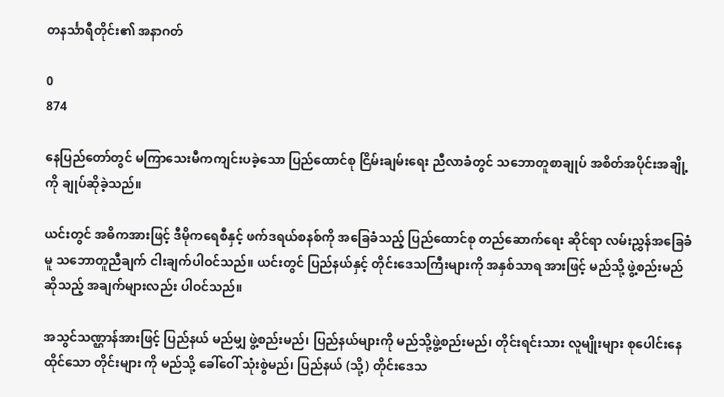တနင်္သာရီတိုင်း၏ အနာဂတ်

0
874

နေပြည်တော်တွင် မကြာသေးမီကကျင်းပခဲ့သော ပြည်ထောင်စု ငြိမ်းချမ်းရေး ညီလာခံတွင် သဘောတူစာချုပ် အစိတ်အပိုင်းအချို့ကို ချုပ်ဆိုခဲ့သည်။

ယင်းတွင် အဓိကအားဖြင့် ဒီမိုကရေစီနှင့် ဖက်ဒရယ်စနစ်ကို အခြေခံသည့် ပြည်ထောင်စု တည်ဆောက်ရေး ဆိုင်ရာ လမ်းညွှန်အခြေခံမူ သဘောတူညီချက် ငါးချက်ပါဝင်သည်။ ယင်းတွင် ပြည်နယ်နှင့် တိုင်းဒေသကြီးများကို အနှစ်သာရ အားဖြင့် မည်သို့ ဖွဲ့စည်းမည် ဆိုသည့် အချက်များလည်း ပါဝင်သည်။

အသွင်သဏ္ဌာန်အားဖြင့် ပြည်နယ် မည်မျှ ဖွဲ့စည်းမည်၊ ပြည်နယ်များကို မည်သို့ဖွဲ့စည်းမည်၊ တိုင်းရင်းသား လူမျိုးများ စုပေါင်းနေထိုင်သော တိုင်းများ ကို မည်သို့ ခေါ်ဝေါ် သုံးစွဲမည်၊ ပြည်နယ် (သို့) တိုင်းဒေသ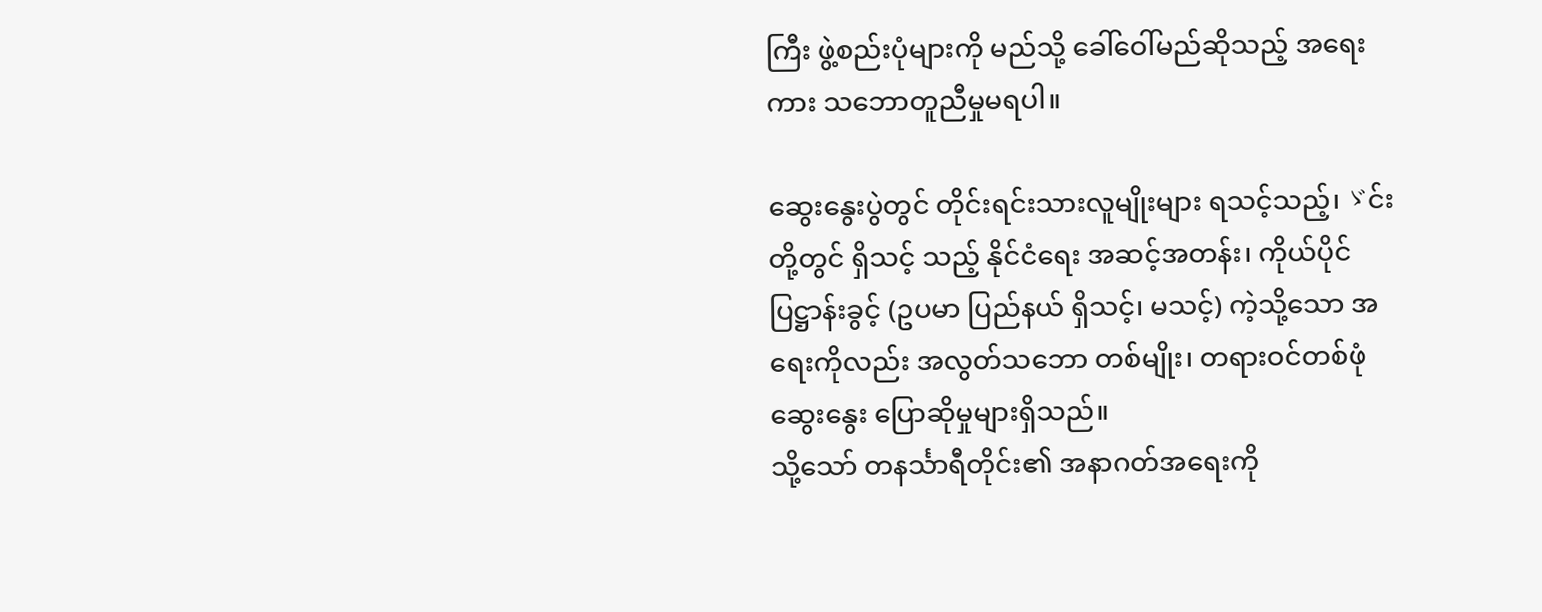ကြီး ဖွဲ့စည်းပုံများကို မည်သို့ ခေါ်ဝေါ်မည်ဆိုသည့် အရေးကား သဘောတူညီမှုမရပါ။

ဆွေးနွေးပွဲတွင် တိုင်းရင်းသားလူမျိုးများ ရသင့်သည့်၊ ゞင်းတို့တွင် ရှိသင့် သည့် နိုင်ငံရေး အဆင့်အတန်း၊ ကိုယ်ပိုင်ပြဋ္ဌာန်းခွင့် (ဥပမာ ပြည်နယ် ရှိသင့်၊ မသင့်) ကဲ့သို့သော အရေးကိုလည်း အလွတ်သဘော တစ်မျိုး၊ တရားဝင်တစ်ဖုံ ဆွေးနွေး ပြောဆိုမှုများရှိသည်။
သို့သော် တနင်္သာရီတိုင်း၏ အနာဂတ်အရေးကို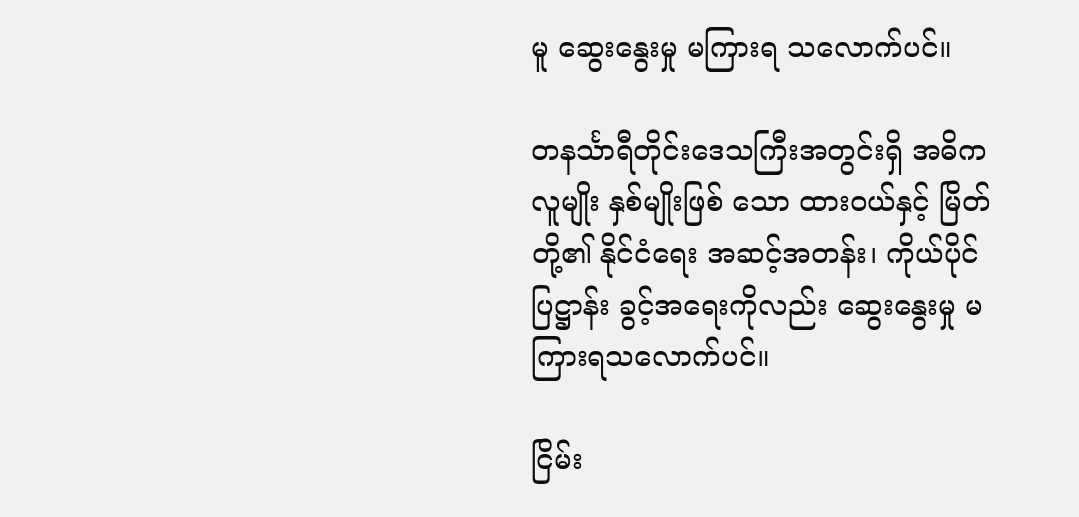မူ ဆွေးနွေးမှု မကြားရ သလောက်ပင်။

တနင်္သာရီတိုင်းဒေသကြီးအတွင်းရှိ အဓိကလူမျိုး နှစ်မျိုးဖြစ် သော ထားဝယ်နှင့် မြိတ်တို့၏ နိုင်ငံရေး အဆင့်အတန်း၊ ကိုယ်ပိုင်ပြဋ္ဌာန်း ခွင့်အရေးကိုလည်း ဆွေးနွေးမှု မကြားရသလောက်ပင်။

ငြိမ်း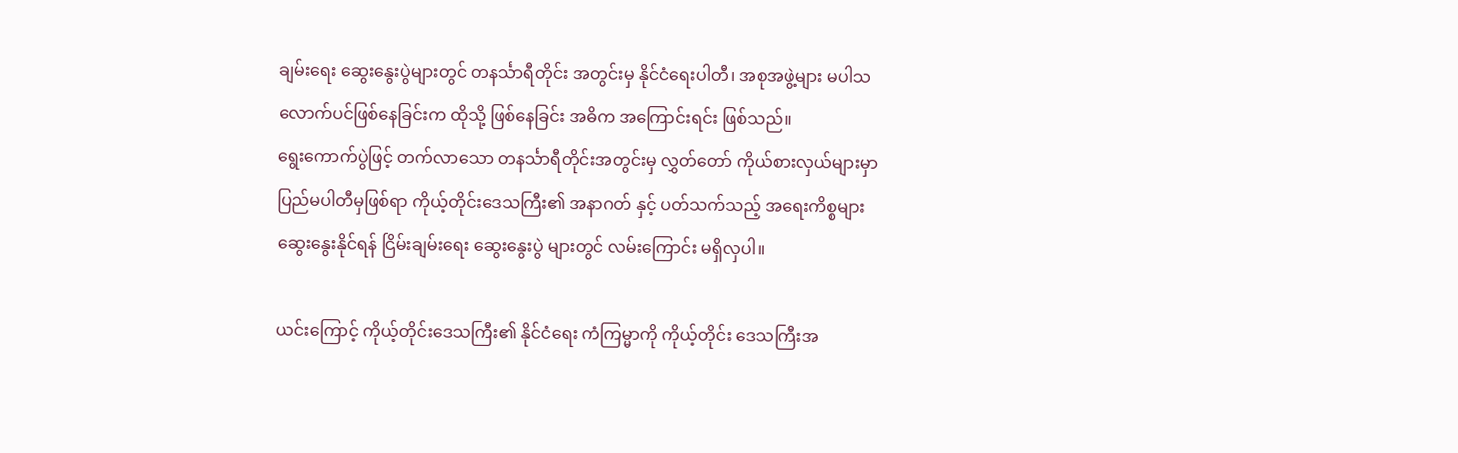ချမ်းရေး ဆွေးနွေးပွဲများတွင် တနင်္သာရီတိုင်း အတွင်းမှ နိုင်ငံရေးပါတီ၊ အစုအဖွဲ့များ မပါသလောက်ပင်ဖြစ်နေခြင်းက ထိုသို့ ဖြစ်နေခြင်း အဓိက အကြောင်းရင်း ဖြစ်သည်။
ရွေးကောက်ပွဲဖြင့် တက်လာသော တနင်္သာရီတိုင်းအတွင်းမှ လွှတ်တော် ကိုယ်စားလှယ်များမှာ ပြည်မပါတီမှဖြစ်ရာ ကိုယ့်တိုင်းဒေသကြီး၏ အနာဂတ် နှင့် ပတ်သက်သည့် အရေးကိစ္စများ ဆွေးနွေးနိုင်ရန် ငြိမ်းချမ်းရေး ဆွေးနွေးပွဲ များတွင် လမ်းကြောင်း မရှိလှပါ။

ယင်းကြောင့် ကိုယ့်တိုင်းဒေသကြီး၏ နိုင်ငံရေး ကံကြမ္မာကို ကိုယ့်တိုင်း ဒေသကြီးအ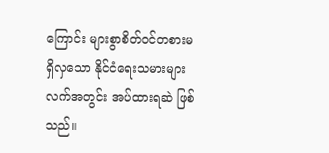ကြောင်း များစွာစိတ်ဝင်တစားမရှိလှသော နိုင်ငံရေးသမားများ လက်အတွင်း အပ်ထားရဆဲ ဖြစ်သည်။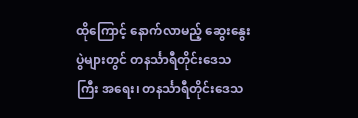ထိုကြောင့် နောက်လာမည့် ဆွေးနွေးပွဲများတွင် တနင်္သာရီတိုင်းဒေသကြီး အရေး၊ တနင်္သာရီတိုင်းဒေသ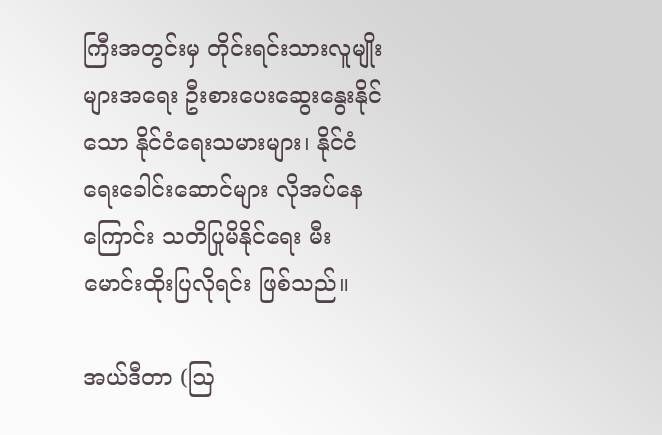ကြီးအတွင်းမှ တိုင်းရင်းသားလူမျိုးများအရေး ဦးစားပေးဆွေးနွေးနိုင်သော နိုင်ငံရေးသမားများ၊ နိုင်ငံရေးခေါင်းဆောင်များ လိုအပ်နေကြောင်း သတိပြုမိနိုင်ရေး မီးမောင်းထိုးပြလိုရင်း ဖြစ်သည်။

အယ်ဒီတာ (ဩ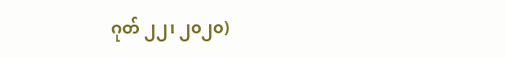ဂုတ် ၂၂၊ ၂၀၂၀)